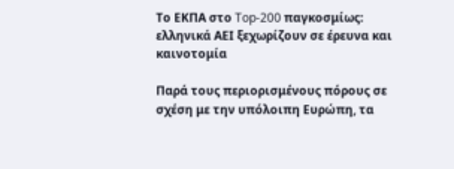Το ΕΚΠΑ στο Top-200 παγκοσμίως: ελληνικά ΑΕΙ ξεχωρίζουν σε έρευνα και καινοτομία

Παρά τους περιορισμένους πόρους σε σχέση με την υπόλοιπη Ευρώπη, τα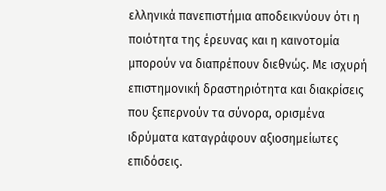ελληνικά πανεπιστήμια αποδεικνύουν ότι η ποιότητα της έρευνας και η καινοτομία μπορούν να διαπρέπουν διεθνώς. Με ισχυρή επιστημονική δραστηριότητα και διακρίσεις που ξεπερνούν τα σύνορα, ορισμένα ιδρύματα καταγράφουν αξιοσημείωτες επιδόσεις.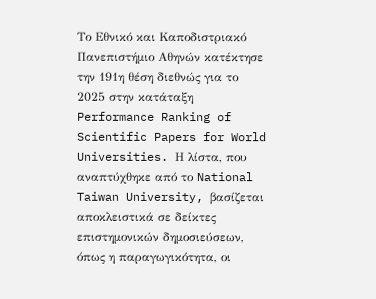Το Εθνικό και Καποδιστριακό Πανεπιστήμιο Αθηνών κατέκτησε την 191η θέση διεθνώς για το 2025 στην κατάταξη Performance Ranking of Scientific Papers for World Universities. Η λίστα, που αναπτύχθηκε από το National Taiwan University, βασίζεται αποκλειστικά σε δείκτες επιστημονικών δημοσιεύσεων, όπως η παραγωγικότητα, οι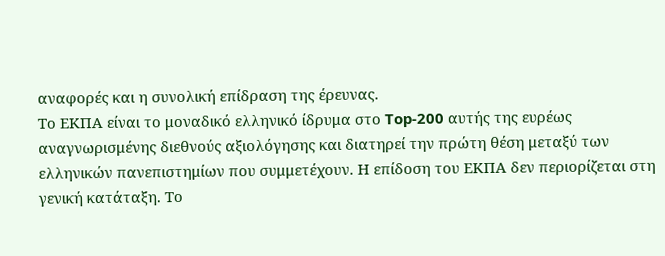αναφορές και η συνολική επίδραση της έρευνας.
Το ΕΚΠΑ είναι το μοναδικό ελληνικό ίδρυμα στο Top-200 αυτής της ευρέως αναγνωρισμένης διεθνούς αξιολόγησης και διατηρεί την πρώτη θέση μεταξύ των ελληνικών πανεπιστημίων που συμμετέχουν. Η επίδοση του ΕΚΠΑ δεν περιορίζεται στη γενική κατάταξη. Το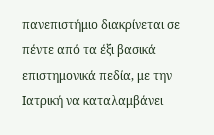πανεπιστήμιο διακρίνεται σε πέντε από τα έξι βασικά επιστημονικά πεδία, με την Ιατρική να καταλαμβάνει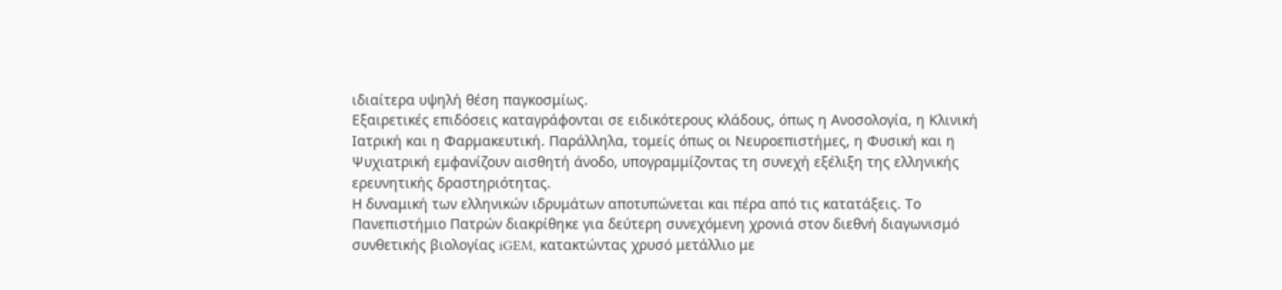ιδιαίτερα υψηλή θέση παγκοσμίως.
Εξαιρετικές επιδόσεις καταγράφονται σε ειδικότερους κλάδους, όπως η Ανοσολογία, η Κλινική Ιατρική και η Φαρμακευτική. Παράλληλα, τομείς όπως οι Νευροεπιστήμες, η Φυσική και η Ψυχιατρική εμφανίζουν αισθητή άνοδο, υπογραμμίζοντας τη συνεχή εξέλιξη της ελληνικής ερευνητικής δραστηριότητας.
Η δυναμική των ελληνικών ιδρυμάτων αποτυπώνεται και πέρα από τις κατατάξεις. Το Πανεπιστήμιο Πατρών διακρίθηκε για δεύτερη συνεχόμενη χρονιά στον διεθνή διαγωνισμό συνθετικής βιολογίας iGEM, κατακτώντας χρυσό μετάλλιο με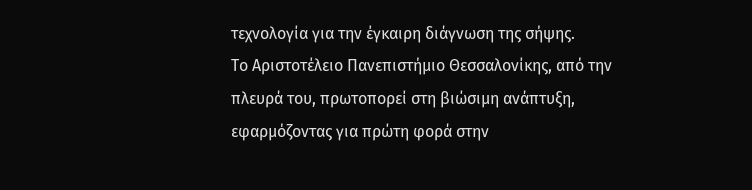τεχνολογία για την έγκαιρη διάγνωση της σήψης.
Το Αριστοτέλειο Πανεπιστήμιο Θεσσαλονίκης, από την πλευρά του, πρωτοπορεί στη βιώσιμη ανάπτυξη, εφαρμόζοντας για πρώτη φορά στην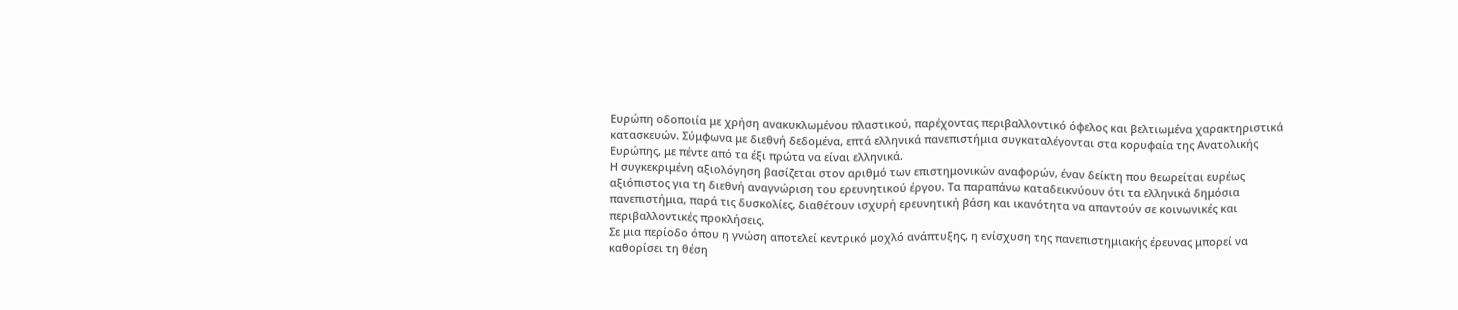Ευρώπη οδοποιία με χρήση ανακυκλωμένου πλαστικού, παρέχοντας περιβαλλοντικό όφελος και βελτιωμένα χαρακτηριστικά κατασκευών. Σύμφωνα με διεθνή δεδομένα, επτά ελληνικά πανεπιστήμια συγκαταλέγονται στα κορυφαία της Ανατολικής Ευρώπης, με πέντε από τα έξι πρώτα να είναι ελληνικά.
Η συγκεκριμένη αξιολόγηση βασίζεται στον αριθμό των επιστημονικών αναφορών, έναν δείκτη που θεωρείται ευρέως αξιόπιστος για τη διεθνή αναγνώριση του ερευνητικού έργου. Τα παραπάνω καταδεικνύουν ότι τα ελληνικά δημόσια πανεπιστήμια, παρά τις δυσκολίες, διαθέτουν ισχυρή ερευνητική βάση και ικανότητα να απαντούν σε κοινωνικές και περιβαλλοντικές προκλήσεις.
Σε μια περίοδο όπου η γνώση αποτελεί κεντρικό μοχλό ανάπτυξης, η ενίσχυση της πανεπιστημιακής έρευνας μπορεί να καθορίσει τη θέση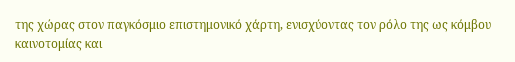της χώρας στον παγκόσμιο επιστημονικό χάρτη, ενισχύοντας τον ρόλο της ως κόμβου καινοτομίας και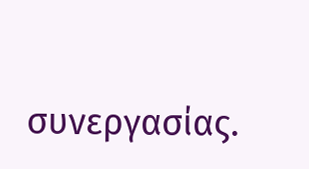συνεργασίας.